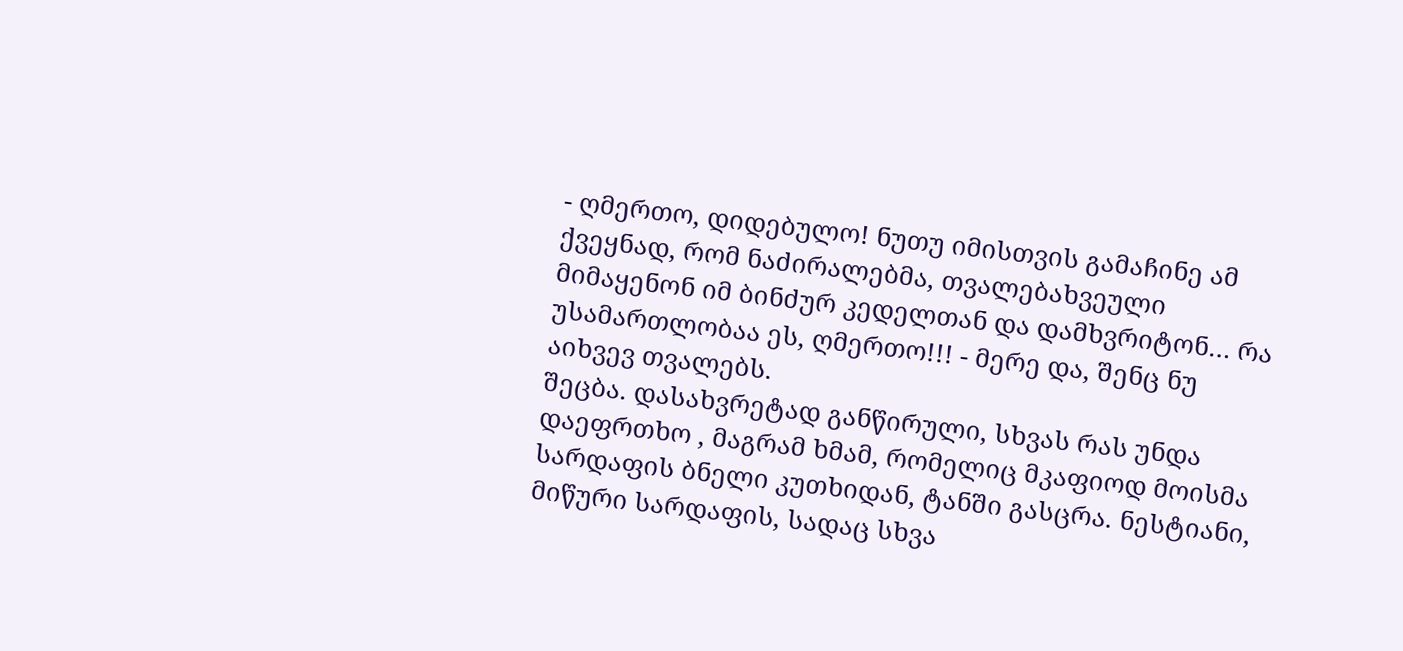- ღმერთო, დიდებულო! ნუთუ იმისთვის გამაჩინე ამ ქვეყნად, რომ ნაძირალებმა, თვალებახვეული მიმაყენონ იმ ბინძურ კედელთან და დამხვრიტონ… რა უსამართლობაა ეს, ღმერთო!!! - მერე და, შენც ნუ აიხვევ თვალებს.
შეცბა. დასახვრეტად განწირული, სხვას რას უნდა დაეფრთხო , მაგრამ ხმამ, რომელიც მკაფიოდ მოისმა სარდაფის ბნელი კუთხიდან, ტანში გასცრა. ნესტიანი, მიწური სარდაფის, სადაც სხვა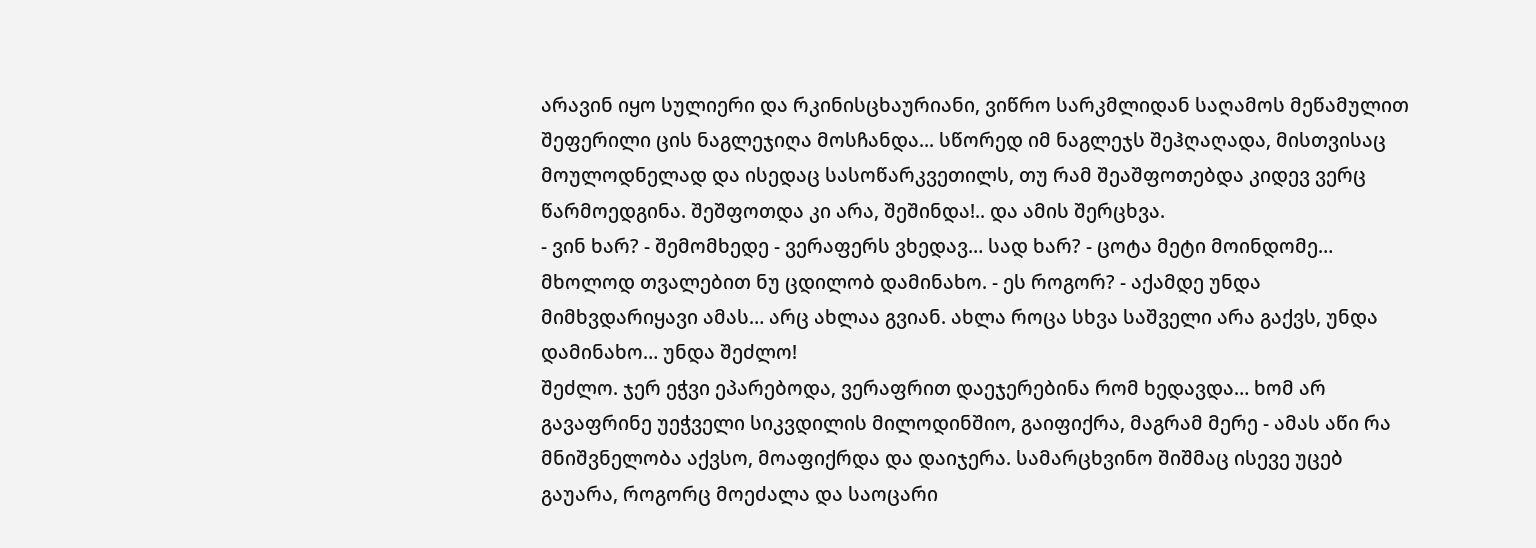არავინ იყო სულიერი და რკინისცხაურიანი, ვიწრო სარკმლიდან საღამოს მეწამულით შეფერილი ცის ნაგლეჯიღა მოსჩანდა... სწორედ იმ ნაგლეჯს შეჰღაღადა, მისთვისაც მოულოდნელად და ისედაც სასოწარკვეთილს, თუ რამ შეაშფოთებდა კიდევ ვერც წარმოედგინა. შეშფოთდა კი არა, შეშინდა!.. და ამის შერცხვა.
- ვინ ხარ? - შემომხედე - ვერაფერს ვხედავ… სად ხარ? - ცოტა მეტი მოინდომე… მხოლოდ თვალებით ნუ ცდილობ დამინახო. - ეს როგორ? - აქამდე უნდა მიმხვდარიყავი ამას… არც ახლაა გვიან. ახლა როცა სხვა საშველი არა გაქვს, უნდა დამინახო… უნდა შეძლო!
შეძლო. ჯერ ეჭვი ეპარებოდა, ვერაფრით დაეჯერებინა რომ ხედავდა… ხომ არ გავაფრინე უეჭველი სიკვდილის მილოდინშიო, გაიფიქრა, მაგრამ მერე - ამას აწი რა მნიშვნელობა აქვსო, მოაფიქრდა და დაიჯერა. სამარცხვინო შიშმაც ისევე უცებ გაუარა, როგორც მოეძალა და საოცარი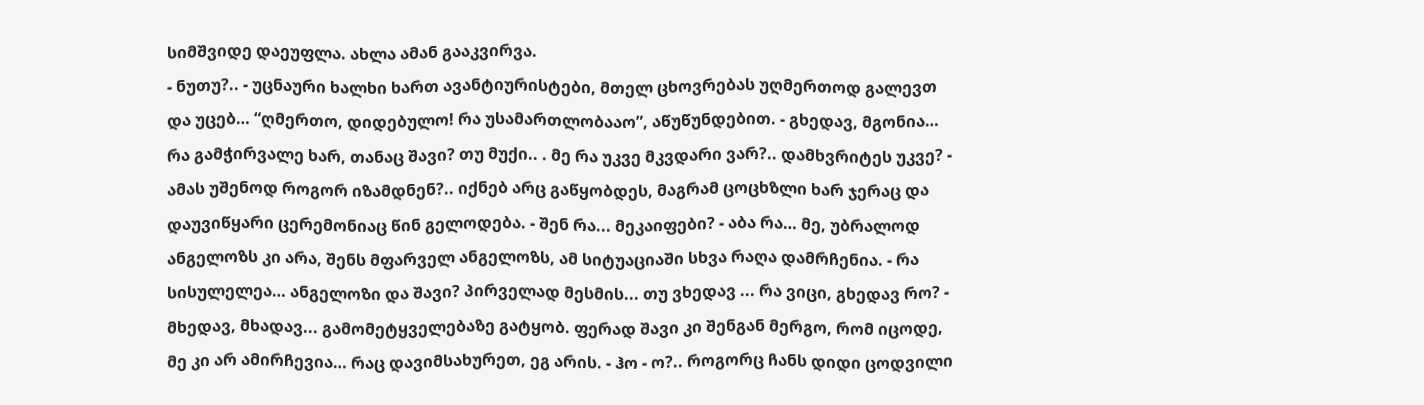სიმშვიდე დაეუფლა. ახლა ამან გააკვირვა.
- ნუთუ?.. - უცნაური ხალხი ხართ ავანტიურისტები, მთელ ცხოვრებას უღმერთოდ გალევთ და უცებ… “ღმერთო, დიდებულო! რა უსამართლობააო”, აწუწუნდებით. - გხედავ, მგონია… რა გამჭირვალე ხარ, თანაც შავი? თუ მუქი.. . მე რა უკვე მკვდარი ვარ?.. დამხვრიტეს უკვე? - ამას უშენოდ როგორ იზამდნენ?.. იქნებ არც გაწყობდეს, მაგრამ ცოცხზლი ხარ ჯერაც და დაუვიწყარი ცერემონიაც წინ გელოდება. - შენ რა... მეკაიფები? - აბა რა… მე, უბრალოდ ანგელოზს კი არა, შენს მფარველ ანგელოზს, ამ სიტუაციაში სხვა რაღა დამრჩენია. - რა სისულელეა… ანგელოზი და შავი? პირველად მესმის... თუ ვხედავ ... რა ვიცი, გხედავ რო? - მხედავ, მხადავ... გამომეტყველებაზე გატყობ. ფერად შავი კი შენგან მერგო, რომ იცოდე, მე კი არ ამირჩევია… რაც დავიმსახურეთ, ეგ არის. - ჰო - ო?.. როგორც ჩანს დიდი ცოდვილი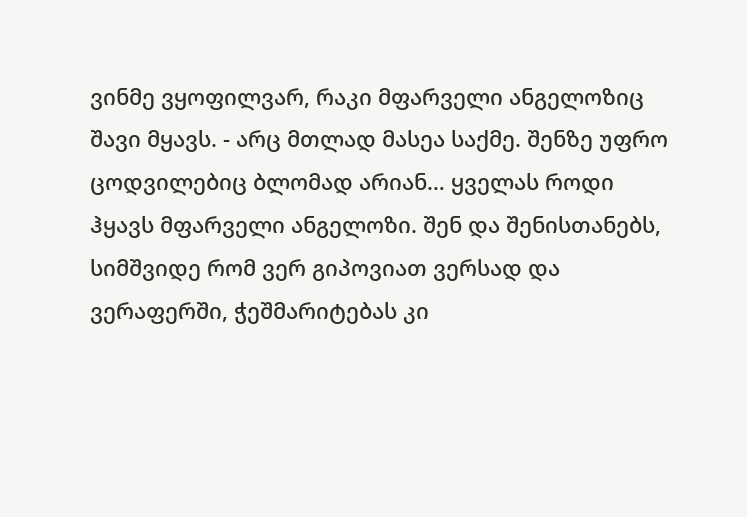ვინმე ვყოფილვარ, რაკი მფარველი ანგელოზიც შავი მყავს. - არც მთლად მასეა საქმე. შენზე უფრო ცოდვილებიც ბლომად არიან… ყველას როდი ჰყავს მფარველი ანგელოზი. შენ და შენისთანებს, სიმშვიდე რომ ვერ გიპოვიათ ვერსად და ვერაფერში, ჭეშმარიტებას კი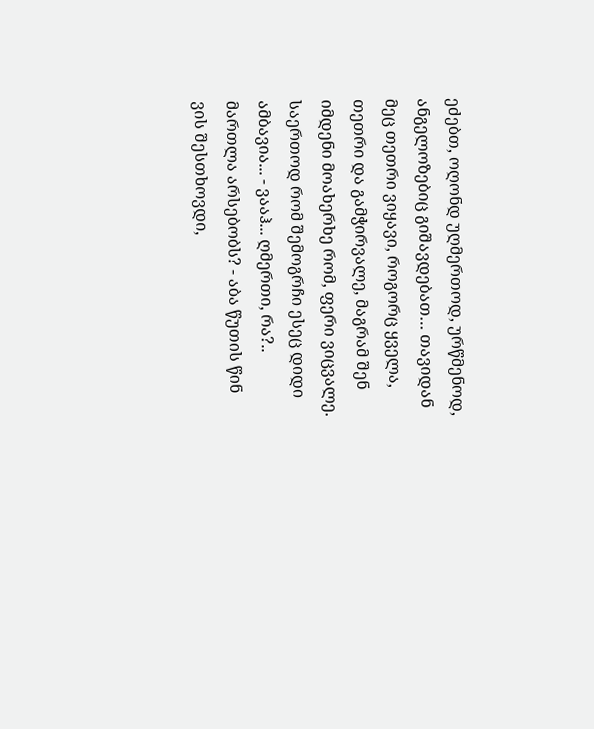ეძებთ, ოღონდ უღმერთოდ, ურწმენოდ, ანგელოზებიც გიშავდებათ… თავიდან მეც თეთრი ვიყავი, როგორც ყველა, თეთრი და გამჭირვალე, მაგრამ შენ იმდენი მოახერხე რომ, ფერი ვიცვალე. საერთოდ რომ შემოგრჩი ესეც დიდი ამბავია... - ვააჰ... ღმერთი, რა?.. მართლა არსებობს? - აბა წუთის წინ ვის შესთხოვდი,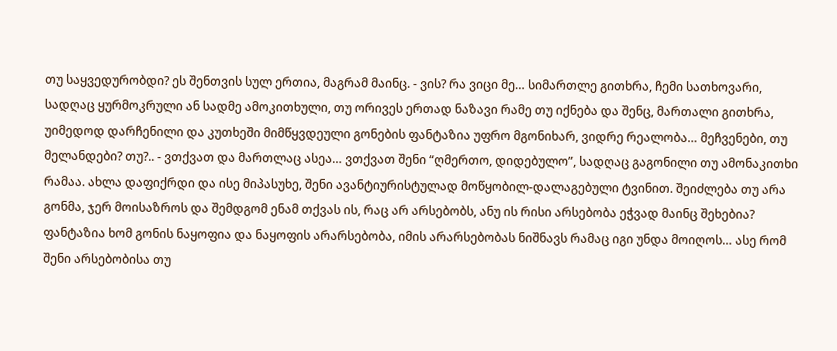თუ საყვედურობდი? ეს შენთვის სულ ერთია, მაგრამ მაინც. - ვის? რა ვიცი მე… სიმართლე გითხრა, ჩემი სათხოვარი, სადღაც ყურმოკრული ან სადმე ამოკითხული, თუ ორივეს ერთად ნაზავი რამე თუ იქნება და შენც, მართალი გითხრა, უიმედოდ დარჩენილი და კუთხეში მიმწყვდეული გონების ფანტაზია უფრო მგონიხარ, ვიდრე რეალობა… მეჩვენები, თუ მელანდები? თუ?.. - ვთქვათ და მართლაც ასეა… ვთქვათ შენი “ღმერთო, დიდებულო”, სადღაც გაგონილი თუ ამონაკითხი რამაა. ახლა დაფიქრდი და ისე მიპასუხე, შენი ავანტიურისტულად მოწყობილ-დალაგებული ტვინით. შეიძლება თუ არა გონმა, ჯერ მოისაზროს და შემდგომ ენამ თქვას ის, რაც არ არსებობს, ანუ ის რისი არსებობა ეჭვად მაინც შეხებია? ფანტაზია ხომ გონის ნაყოფია და ნაყოფის არარსებობა, იმის არარსებობას ნიშნავს რამაც იგი უნდა მოიღოს… ასე რომ შენი არსებობისა თუ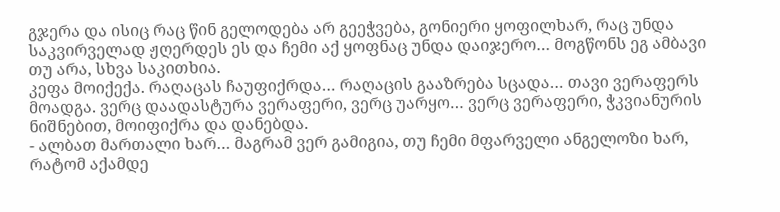გჯერა და ისიც რაც წინ გელოდება არ გეეჭვება, გონიერი ყოფილხარ, რაც უნდა საკვირველად ჟღერდეს ეს და ჩემი აქ ყოფნაც უნდა დაიჯერო… მოგწონს ეგ ამბავი თუ არა, სხვა საკითხია.
კეფა მოიქექა. რაღაცას ჩაუფიქრდა… რაღაცის გააზრება სცადა… თავი ვერაფერს მოადგა. ვერც დაადასტურა ვერაფერი, ვერც უარყო… ვერც ვერაფერი, ჭკვიანურის ნიშნებით, მოიფიქრა და დანებდა.
- ალბათ მართალი ხარ… მაგრამ ვერ გამიგია, თუ ჩემი მფარველი ანგელოზი ხარ, რატომ აქამდე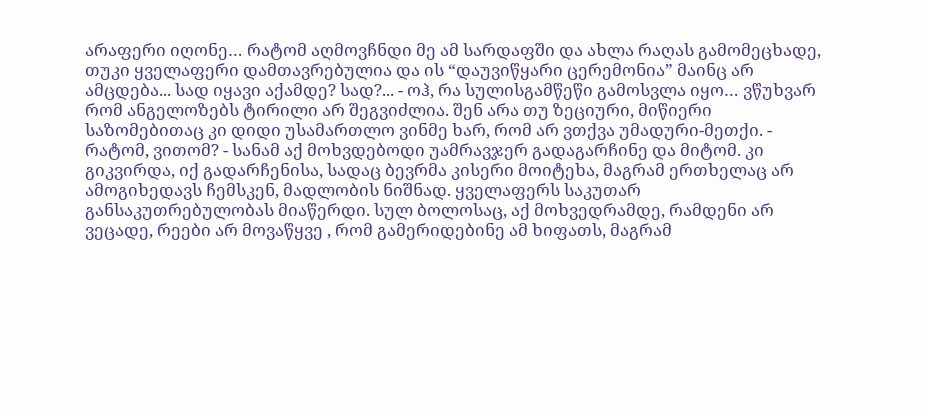არაფერი იღონე… რატომ აღმოვჩნდი მე ამ სარდაფში და ახლა რაღას გამომეცხადე, თუკი ყველაფერი დამთავრებულია და ის “დაუვიწყარი ცერემონია” მაინც არ ამცდება... სად იყავი აქამდე? სად?... - ოჰ, რა სულისგამწეწი გამოსვლა იყო… ვწუხვარ რომ ანგელოზებს ტირილი არ შეგვიძლია. შენ არა თუ ზეციური, მიწიერი საზომებითაც კი დიდი უსამართლო ვინმე ხარ, რომ არ ვთქვა უმადური-მეთქი. - რატომ, ვითომ? - სანამ აქ მოხვდებოდი უამრავჯერ გადაგარჩინე და მიტომ. კი გიკვირდა, იქ გადარჩენისა, სადაც ბევრმა კისერი მოიტეხა, მაგრამ ერთხელაც არ ამოგიხედავს ჩემსკენ, მადლობის ნიშნად. ყველაფერს საკუთარ განსაკუთრებულობას მიაწერდი. სულ ბოლოსაც, აქ მოხვედრამდე, რამდენი არ ვეცადე, რეები არ მოვაწყვე , რომ გამერიდებინე ამ ხიფათს, მაგრამ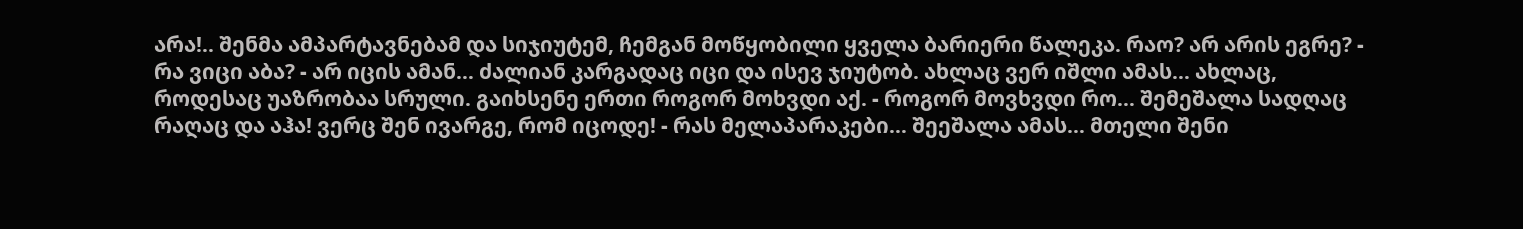არა!.. შენმა ამპარტავნებამ და სიჯიუტემ, ჩემგან მოწყობილი ყველა ბარიერი წალეკა. რაო? არ არის ეგრე? - რა ვიცი აბა? - არ იცის ამან… ძალიან კარგადაც იცი და ისევ ჯიუტობ. ახლაც ვერ იშლი ამას… ახლაც, როდესაც უაზრობაა სრული. გაიხსენე ერთი როგორ მოხვდი აქ. - როგორ მოვხვდი რო… შემეშალა სადღაც რაღაც და აჰა! ვერც შენ ივარგე, რომ იცოდე! - რას მელაპარაკები… შეეშალა ამას… მთელი შენი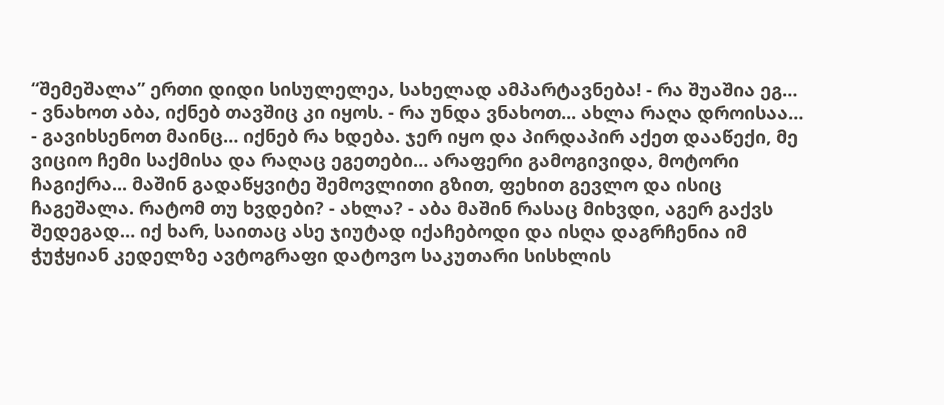“შემეშალა” ერთი დიდი სისულელეა, სახელად ამპარტავნება! - რა შუაშია ეგ… - ვნახოთ აბა, იქნებ თავშიც კი იყოს. - რა უნდა ვნახოთ... ახლა რაღა დროისაა… - გავიხსენოთ მაინც… იქნებ რა ხდება. ჯერ იყო და პირდაპირ აქეთ დააწექი, მე ვიციო ჩემი საქმისა და რაღაც ეგეთები… არაფერი გამოგივიდა, მოტორი ჩაგიქრა... მაშინ გადაწყვიტე შემოვლითი გზით, ფეხით გევლო და ისიც ჩაგეშალა. რატომ თუ ხვდები? - ახლა? - აბა მაშინ რასაც მიხვდი, აგერ გაქვს შედეგად… იქ ხარ, საითაც ასე ჯიუტად იქაჩებოდი და ისღა დაგრჩენია იმ ჭუჭყიან კედელზე ავტოგრაფი დატოვო საკუთარი სისხლის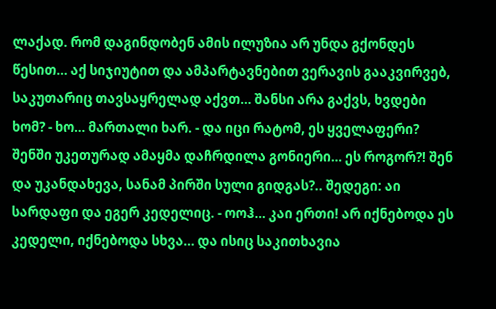ლაქად. რომ დაგინდობენ ამის ილუზია არ უნდა გქონდეს წესით… აქ სიჯიუტით და ამპარტავნებით ვერავის გააკვირვებ, საკუთარიც თავსაყრელად აქვთ… შანსი არა გაქვს, ხვდები ხომ? - ხო… მართალი ხარ. - და იცი რატომ, ეს ყველაფერი? შენში უკეთურად ამაყმა დაჩრდილა გონიერი… ეს როგორ?! შენ და უკანდახევა, სანამ პირში სული გიდგას?.. შედეგი: აი სარდაფი და ეგერ კედელიც. - ოოჰ… კაი ერთი! არ იქნებოდა ეს კედელი, იქნებოდა სხვა… და ისიც საკითხავია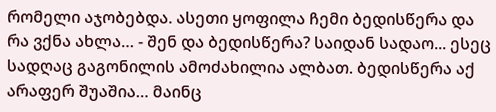რომელი აჯობებდა. ასეთი ყოფილა ჩემი ბედისწერა და რა ვქნა ახლა… - შენ და ბედისწერა? საიდან სადაო... ესეც სადღაც გაგონილის ამოძახილია ალბათ. ბედისწერა აქ არაფერ შუაშია… მაინც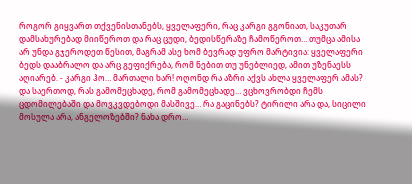როგორ გიყვართ თქვენისთანებს, ყველაფერი, რაც კარგი გგონიათ, საკუთარ დამსახურებად მიიწეროთ და რაც ცუდი, ბედისწერაზე ჩამოწეროთ… თუმცა ამისა არ უნდა გჯეროდეთ წესით, მაგრამ ასე ხომ ბევრად უფრო მარტივია: ყველაფერი ბედს დააბრალო და არც გეფიქრება, რომ ნებით თუ უნებლიედ, ამით უზენაესს აღიარებ. - კარგი ჰო… მართალი ხარ! ოღონდ რა აზრი აქვს ახლა ყველაფერ ამას? და საერთოდ, რას გამომეცხადე, რომ გამომეცხადე… ვცხოვრობდი ჩემს ცდომილებაში და მოვკვდებოდი მასშივე… რა გაცინებს? ტირილი არა და, სიცილი მოსულა არა, ანგელოზებში? ნახა დრო…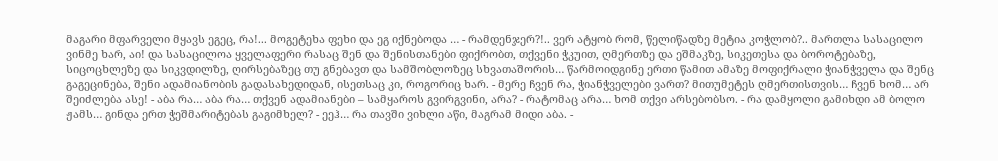მაგარი მფარველი მყავს ეგეც, რა!... მოგეტეხა ფეხი და ეგ იქნებოდა … - რამდენჯერ?!.. ვერ ატყობ რომ, წელიწადზე მეტია კოჭლობ?.. მართლა სასაცილო ვინმე ხარ, აი! და სასაცილოა ყველაფერი რასაც შენ და შენისთანები ფიქრობთ, თქვენი ჭკუით, ღმერთზე და ეშმაკზე, სიკეთესა და ბოროტებაზე, სიცოცხლეზე და სიკვდილზე, ღირსებაზეც თუ გნებავთ და სამშობლოზეც სხვათაშორის… წარმოიდგინე ერთი წამით ამაზე მოფიქრალი ჭიანჭველა და შენც გაგეცინება, შენი ადამიანობის გადასახედიდან, ისეთსაც კი, როგორიც ხარ. - მერე ჩვენ რა, ჭიანჭველები ვართ? მითუმეტეს ღმერთისთვის… ჩვენ ხომ… არ შეიძლება ასე! - აბა რა… აბა რა… თქვენ ადამიანები – სამყაროს გვირგვინი, არა? - რატომაც არა… ხომ თქვი არსებობსო. - რა დამყოლი გამიხდი ამ ბოლო ჟამს… გინდა ერთ ჭეშმარიტებას გაგიმხელ? - ეეჰ… რა თავში ვიხლი აწი, მაგრამ მიდი აბა. -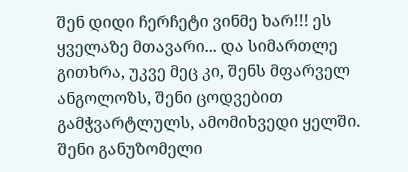შენ დიდი ჩერჩეტი ვინმე ხარ!!! ეს ყველაზე მთავარი... და სიმართლე გითხრა, უკვე მეც კი, შენს მფარველ ანგოლოზს, შენი ცოდვებით გამჭვარტლულს, ამომიხვედი ყელში. შენი განუზომელი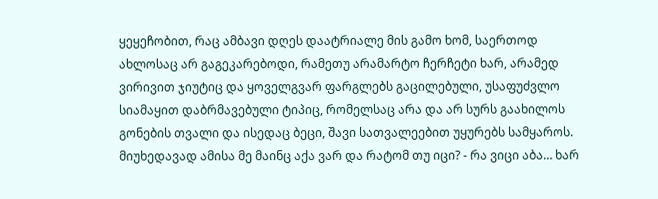ყეყეჩობით, რაც ამბავი დღეს დაატრიალე მის გამო ხომ, საერთოდ ახლოსაც არ გაგეკარებოდი, რამეთუ არამარტო ჩერჩეტი ხარ, არამედ ვირივით ჯიუტიც და ყოველგვარ ფარგლებს გაცილებული, უსაფუძვლო სიამაყით დაბრმავებული ტიპიც, რომელსაც არა და არ სურს გაახილოს გონების თვალი და ისედაც ბეცი, შავი სათვალეებით უყურებს სამყაროს. მიუხედავად ამისა მე მაინც აქა ვარ და რატომ თუ იცი? - რა ვიცი აბა… ხარ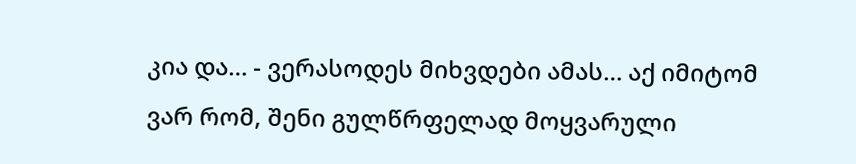კია და… - ვერასოდეს მიხვდები ამას… აქ იმიტომ ვარ რომ, შენი გულწრფელად მოყვარული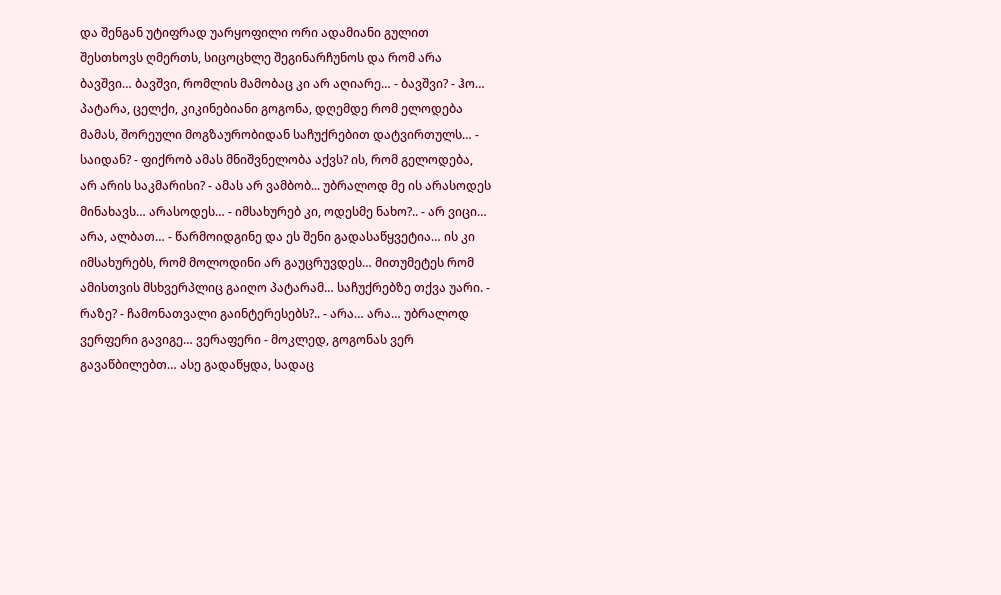და შენგან უტიფრად უარყოფილი ორი ადამიანი გულით შესთხოვს ღმერთს, სიცოცხლე შეგინარჩუნოს და რომ არა ბავშვი… ბავშვი, რომლის მამობაც კი არ აღიარე… - ბავშვი? - ჰო… პატარა, ცელქი, კიკინებიანი გოგონა, დღემდე რომ ელოდება მამას, შორეული მოგზაურობიდან საჩუქრებით დატვირთულს… - საიდან? - ფიქრობ ამას მნიშვნელობა აქვს? ის, რომ გელოდება, არ არის საკმარისი? - ამას არ ვამბობ... უბრალოდ მე ის არასოდეს მინახავს… არასოდეს… - იმსახურებ კი, ოდესმე ნახო?.. - არ ვიცი… არა, ალბათ… - წარმოიდგინე და ეს შენი გადასაწყვეტია… ის კი იმსახურებს, რომ მოლოდინი არ გაუცრუვდეს… მითუმეტეს რომ ამისთვის მსხვერპლიც გაიღო პატარამ… საჩუქრებზე თქვა უარი. - რაზე? - ჩამონათვალი გაინტერესებს?.. - არა… არა… უბრალოდ ვერფერი გავიგე… ვერაფერი - მოკლედ, გოგონას ვერ გავაწბილებთ… ასე გადაწყდა, სადაც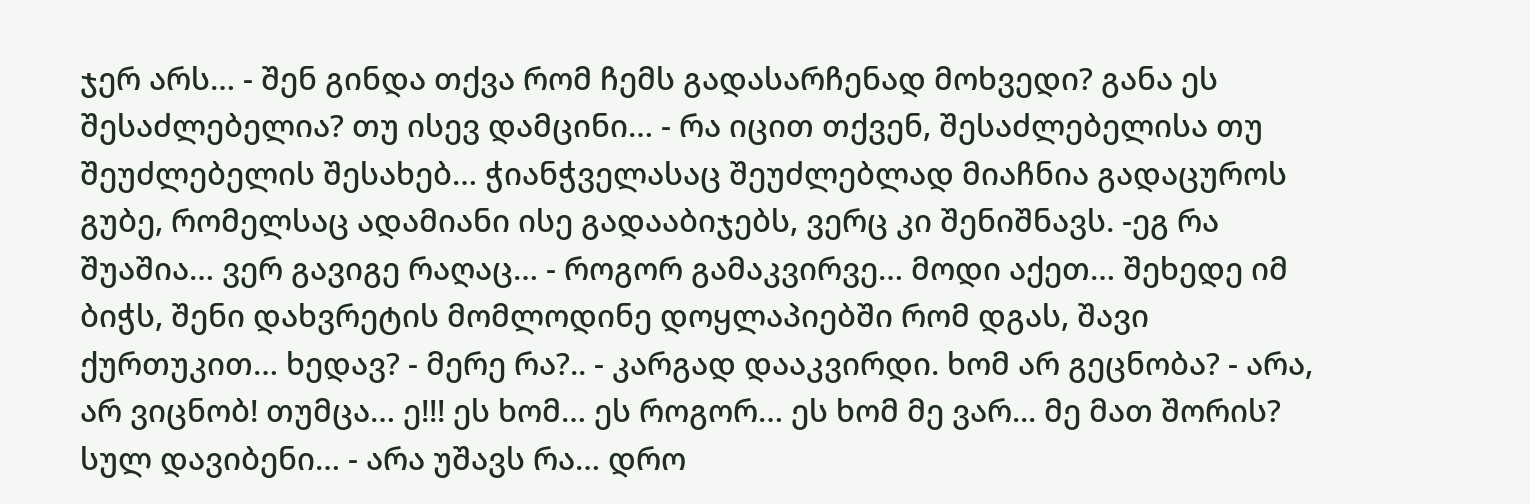ჯერ არს… - შენ გინდა თქვა რომ ჩემს გადასარჩენად მოხვედი? განა ეს შესაძლებელია? თუ ისევ დამცინი… - რა იცით თქვენ, შესაძლებელისა თუ შეუძლებელის შესახებ… ჭიანჭველასაც შეუძლებლად მიაჩნია გადაცუროს გუბე, რომელსაც ადამიანი ისე გადააბიჯებს, ვერც კი შენიშნავს. -ეგ რა შუაშია… ვერ გავიგე რაღაც… - როგორ გამაკვირვე… მოდი აქეთ… შეხედე იმ ბიჭს, შენი დახვრეტის მომლოდინე დოყლაპიებში რომ დგას, შავი ქურთუკით… ხედავ? - მერე რა?.. - კარგად დააკვირდი. ხომ არ გეცნობა? - არა, არ ვიცნობ! თუმცა… ე!!! ეს ხომ… ეს როგორ… ეს ხომ მე ვარ... მე მათ შორის? სულ დავიბენი… - არა უშავს რა… დრო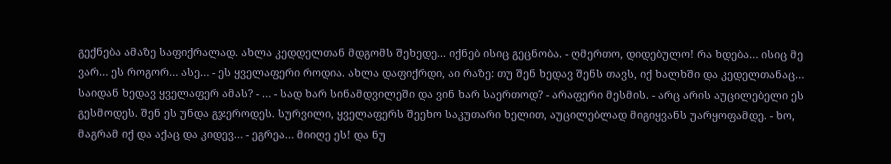გექნება ამაზე საფიქრალად. ახლა კედდელთან მდგომს შეხედე... იქნებ ისიც გეცნობა. - ღმერთო, დიდებულო! რა ხდება… ისიც მე ვარ… ეს როგორ… ასე… - ეს ყველაფერი როდია. ახლა დაფიქრდი, აი რაზე: თუ შენ ხედავ შენს თავს, იქ ხალხში და კედელთანაც… საიდან ხედავ ყველაფერ ამას? - … - სად ხარ სინამდვილეში და ვინ ხარ საერთოდ? - არაფერი მესმის. - არც არის აუცილებელი ეს გესმოდეს. შენ ეს უნდა გჯეროდეს. სურვილი, ყველაფერს შეეხო საკუთარი ხელით, აუცილებლად მიგიყვანს უარყოფამდე. - ხო, მაგრამ იქ და აქაც და კიდევ… - ეგრეა… მიიღე ეს! და ნუ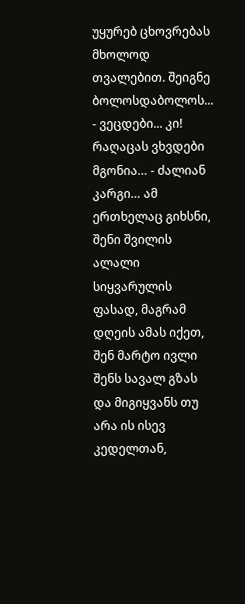უყურებ ცხოვრებას მხოლოდ თვალებით. შეიგნე ბოლოსდაბოლოს... - ვეცდები... კი! რაღაცას ვხვდები მგონია… - ძალიან კარგი… ამ ერთხელაც გიხსნი, შენი შვილის ალალი სიყვარულის ფასად, მაგრამ დღეის ამას იქეთ, შენ მარტო ივლი შენს სავალ გზას და მიგიყვანს თუ არა ის ისევ კედელთან,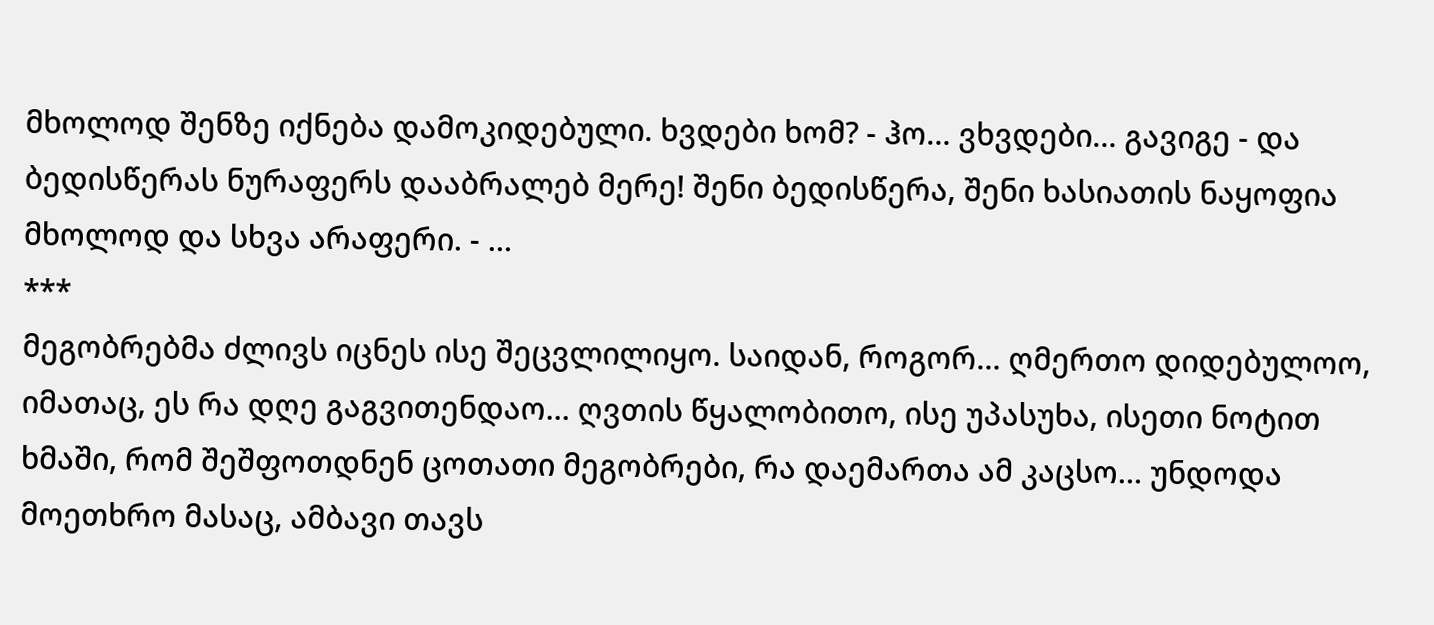მხოლოდ შენზე იქნება დამოკიდებული. ხვდები ხომ? - ჰო… ვხვდები… გავიგე - და ბედისწერას ნურაფერს დააბრალებ მერე! შენი ბედისწერა, შენი ხასიათის ნაყოფია მხოლოდ და სხვა არაფერი. - …
***
მეგობრებმა ძლივს იცნეს ისე შეცვლილიყო. საიდან, როგორ… ღმერთო დიდებულოო, იმათაც, ეს რა დღე გაგვითენდაო… ღვთის წყალობითო, ისე უპასუხა, ისეთი ნოტით ხმაში, რომ შეშფოთდნენ ცოთათი მეგობრები, რა დაემართა ამ კაცსო… უნდოდა მოეთხრო მასაც, ამბავი თავს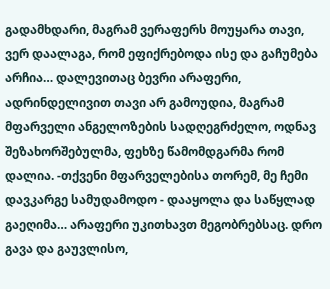გადამხდარი, მაგრამ ვერაფერს მოუყარა თავი, ვერ დაალაგა, რომ ეფიქრებოდა ისე და გაჩუმება არჩია… დალევითაც ბევრი არაფერი, ადრინდელივით თავი არ გამოუდია, მაგრამ მფარველი ანგელოზების სადღეგრძელო, ოდნავ შეზახორშებულმა, ფეხზე წამომდგარმა რომ დალია. -თქვენი მფარველებისა თორემ, მე ჩემი დავკარგე სამუდამოდო - დააყოლა და საწყლად გაეღიმა… არაფერი უკითხავთ მეგობრებსაც. დრო გავა და გაუვლისო,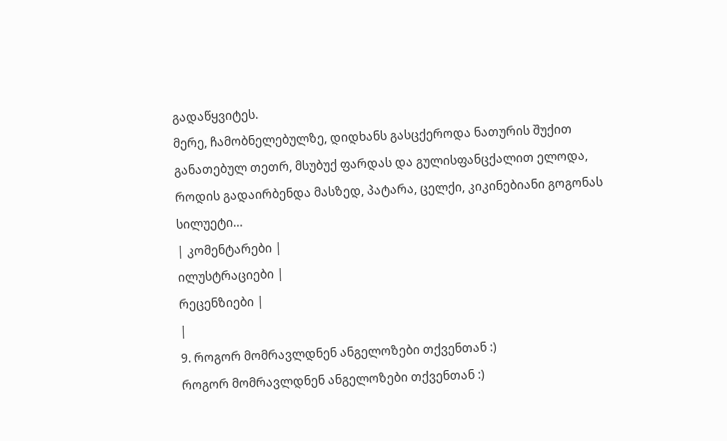გადაწყვიტეს.
მერე, ჩამობნელებულზე, დიდხანს გასცქეროდა ნათურის შუქით განათებულ თეთრ, მსუბუქ ფარდას და გულისფანცქალით ელოდა, როდის გადაირბენდა მასზედ, პატარა, ცელქი, კიკინებიანი გოგონას სილუეტი…
| კომენტარები |
ილუსტრაციები |
რეცენზიები |
|
9. როგორ მომრავლდნენ ანგელოზები თქვენთან :)
როგორ მომრავლდნენ ანგელოზები თქვენთან :)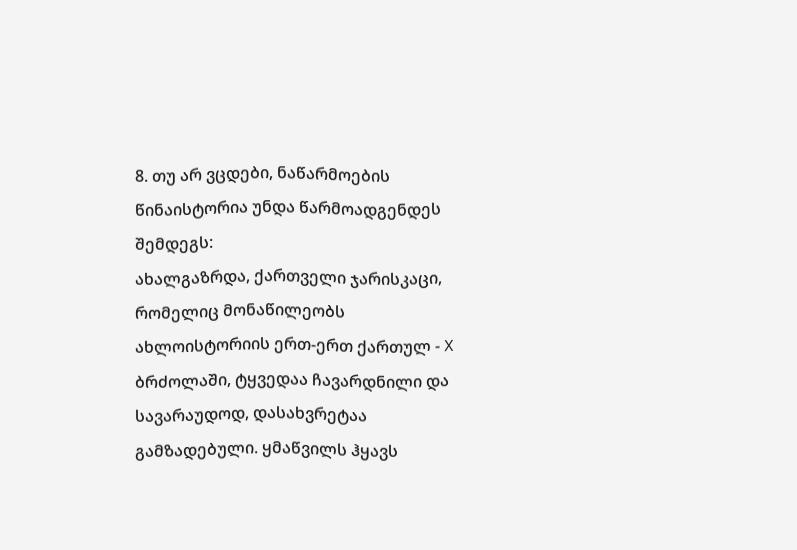8. თუ არ ვცდები, ნაწარმოების წინაისტორია უნდა წარმოადგენდეს შემდეგს:
ახალგაზრდა, ქართველი ჯარისკაცი, რომელიც მონაწილეობს ახლოისტორიის ერთ-ერთ ქართულ - X ბრძოლაში, ტყვედაა ჩავარდნილი და სავარაუდოდ, დასახვრეტაა გამზადებული. ყმაწვილს ჰყავს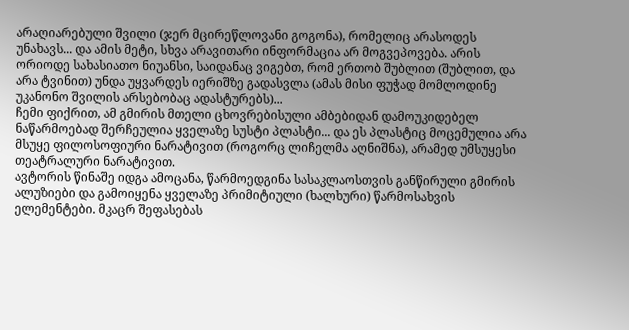არაღიარებული შვილი (ჯერ მცირეწლოვანი გოგონა), რომელიც არასოდეს უნახავს... და ამის მეტი, სხვა არავითარი ინფორმაცია არ მოგვეპოვება. არის ორიოდე სახასიათო ნიუანსი, საიდანაც ვიგებთ, რომ ერთობ შუბლით (შუბლით, და არა ტვინით) უნდა უყვარდეს იერიშზე გადასვლა (ამას მისი ფუჭად მომლოდინე უკანონო შვილის არსებობაც ადასტურებს)...
ჩემი ფიქრით, ამ გმირის მთელი ცხოვრებისული ამბებიდან დამოუკიდებელ ნაწარმოებად შერჩეულია ყველაზე სუსტი პლასტი... და ეს პლასტიც მოცემულია არა მსუყე ფილოსოფიური ნარატივით (როგორც ლიჩელმა აღნიშნა), არამედ უმსუყესი თეატრალური ნარატივით.
ავტორის წინაშე იდგა ამოცანა, წარმოედგინა სასაკლაოსთვის განწირული გმირის ალუზიები და გამოიყენა ყველაზე პრიმიტიული (ხალხური) წარმოსახვის ელემენტები. მკაცრ შეფასებას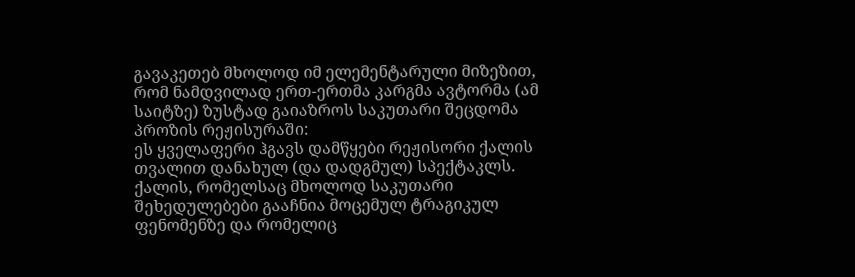გავაკეთებ მხოლოდ იმ ელემენტარული მიზეზით, რომ ნამდვილად ერთ-ერთმა კარგმა ავტორმა (ამ საიტზე) ზუსტად გაიაზროს საკუთარი შეცდომა პროზის რეჟისურაში:
ეს ყველაფერი ჰგავს დამწყები რეჟისორი ქალის თვალით დანახულ (და დადგმულ) სპექტაკლს. ქალის, რომელსაც მხოლოდ საკუთარი შეხედულებები გააჩნია მოცემულ ტრაგიკულ ფენომენზე და რომელიც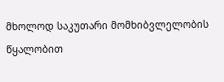მხოლოდ საკუთარი მომხიბვლელობის წყალობით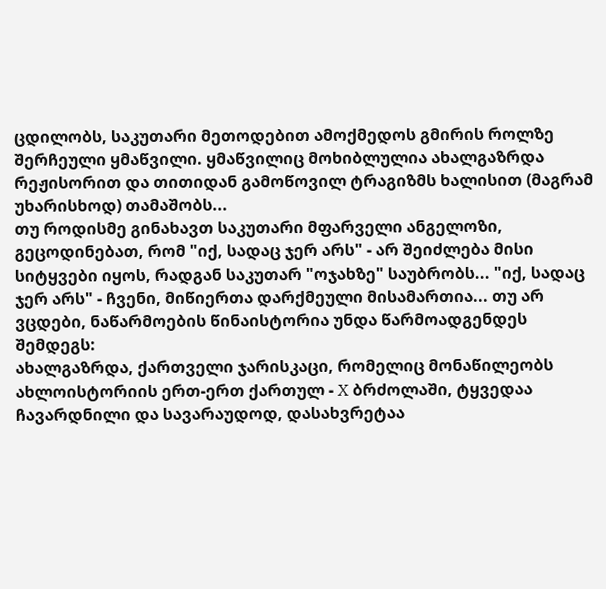ცდილობს, საკუთარი მეთოდებით ამოქმედოს გმირის როლზე შერჩეული ყმაწვილი. ყმაწვილიც მოხიბლულია ახალგაზრდა რეჟისორით და თითიდან გამოწოვილ ტრაგიზმს ხალისით (მაგრამ უხარისხოდ) თამაშობს...
თუ როდისმე გინახავთ საკუთარი მფარველი ანგელოზი, გეცოდინებათ, რომ "იქ, სადაც ჯერ არს" - არ შეიძლება მისი სიტყვები იყოს, რადგან საკუთარ "ოჯახზე" საუბრობს... "იქ, სადაც ჯერ არს" - ჩვენი, მიწიერთა დარქმეული მისამართია... თუ არ ვცდები, ნაწარმოების წინაისტორია უნდა წარმოადგენდეს შემდეგს:
ახალგაზრდა, ქართველი ჯარისკაცი, რომელიც მონაწილეობს ახლოისტორიის ერთ-ერთ ქართულ - X ბრძოლაში, ტყვედაა ჩავარდნილი და სავარაუდოდ, დასახვრეტაა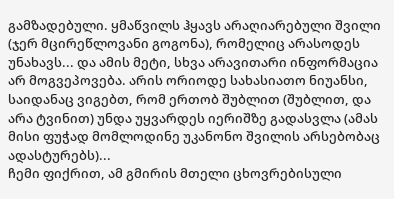გამზადებული. ყმაწვილს ჰყავს არაღიარებული შვილი (ჯერ მცირეწლოვანი გოგონა), რომელიც არასოდეს უნახავს... და ამის მეტი, სხვა არავითარი ინფორმაცია არ მოგვეპოვება. არის ორიოდე სახასიათო ნიუანსი, საიდანაც ვიგებთ, რომ ერთობ შუბლით (შუბლით, და არა ტვინით) უნდა უყვარდეს იერიშზე გადასვლა (ამას მისი ფუჭად მომლოდინე უკანონო შვილის არსებობაც ადასტურებს)...
ჩემი ფიქრით, ამ გმირის მთელი ცხოვრებისული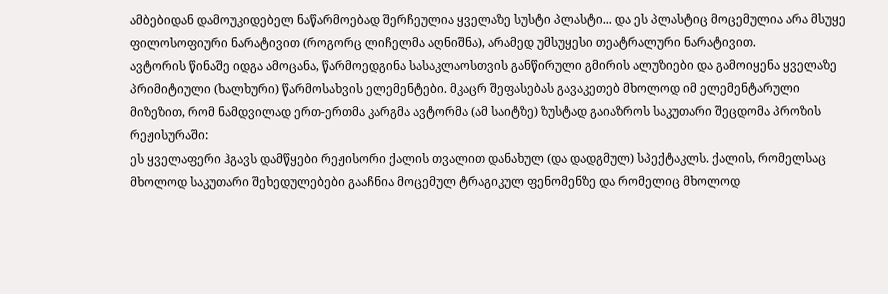ამბებიდან დამოუკიდებელ ნაწარმოებად შერჩეულია ყველაზე სუსტი პლასტი... და ეს პლასტიც მოცემულია არა მსუყე ფილოსოფიური ნარატივით (როგორც ლიჩელმა აღნიშნა), არამედ უმსუყესი თეატრალური ნარატივით.
ავტორის წინაშე იდგა ამოცანა, წარმოედგინა სასაკლაოსთვის განწირული გმირის ალუზიები და გამოიყენა ყველაზე პრიმიტიული (ხალხური) წარმოსახვის ელემენტები. მკაცრ შეფასებას გავაკეთებ მხოლოდ იმ ელემენტარული მიზეზით, რომ ნამდვილად ერთ-ერთმა კარგმა ავტორმა (ამ საიტზე) ზუსტად გაიაზროს საკუთარი შეცდომა პროზის რეჟისურაში:
ეს ყველაფერი ჰგავს დამწყები რეჟისორი ქალის თვალით დანახულ (და დადგმულ) სპექტაკლს. ქალის, რომელსაც მხოლოდ საკუთარი შეხედულებები გააჩნია მოცემულ ტრაგიკულ ფენომენზე და რომელიც მხოლოდ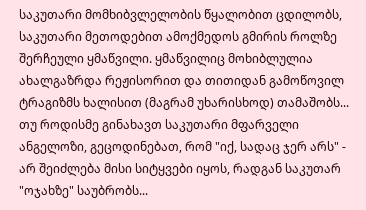საკუთარი მომხიბვლელობის წყალობით ცდილობს, საკუთარი მეთოდებით ამოქმედოს გმირის როლზე შერჩეული ყმაწვილი. ყმაწვილიც მოხიბლულია ახალგაზრდა რეჟისორით და თითიდან გამოწოვილ ტრაგიზმს ხალისით (მაგრამ უხარისხოდ) თამაშობს...
თუ როდისმე გინახავთ საკუთარი მფარველი ანგელოზი, გეცოდინებათ, რომ "იქ, სადაც ჯერ არს" - არ შეიძლება მისი სიტყვები იყოს, რადგან საკუთარ "ოჯახზე" საუბრობს...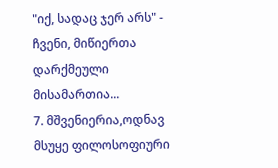"იქ, სადაც ჯერ არს" - ჩვენი, მიწიერთა დარქმეული მისამართია...
7. მშვენიერია,ოდნავ მსუყე ფილოსოფიური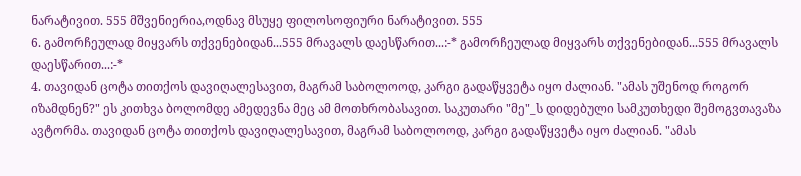ნარატივით. 555 მშვენიერია,ოდნავ მსუყე ფილოსოფიური ნარატივით. 555
6. გამორჩეულად მიყვარს თქვენებიდან...555 მრავალს დაესწარით...:-* გამორჩეულად მიყვარს თქვენებიდან...555 მრავალს დაესწარით...:-*
4. თავიდან ცოტა თითქოს დავიღალესავით, მაგრამ საბოლოოდ, კარგი გადაწყვეტა იყო ძალიან. "ამას უშენოდ როგორ იზამდნენ?" ეს კითხვა ბოლომდე ამედევნა მეც ამ მოთხრობასავით. საკუთარი "მე"_ს დიდებული სამკუთხედი შემოგვთავაზა ავტორმა. თავიდან ცოტა თითქოს დავიღალესავით, მაგრამ საბოლოოდ, კარგი გადაწყვეტა იყო ძალიან. "ამას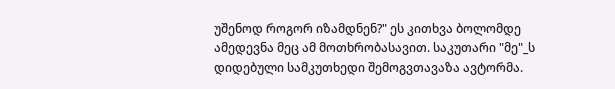უშენოდ როგორ იზამდნენ?" ეს კითხვა ბოლომდე ამედევნა მეც ამ მოთხრობასავით. საკუთარი "მე"_ს დიდებული სამკუთხედი შემოგვთავაზა ავტორმა.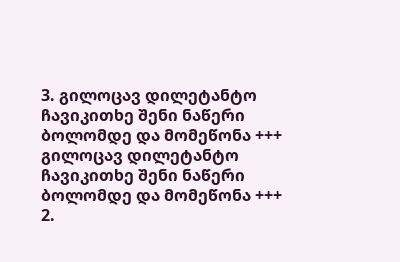3. გილოცავ დილეტანტო ჩავიკითხე შენი ნაწერი ბოლომდე და მომეწონა +++ გილოცავ დილეტანტო ჩავიკითხე შენი ნაწერი ბოლომდე და მომეწონა +++
2.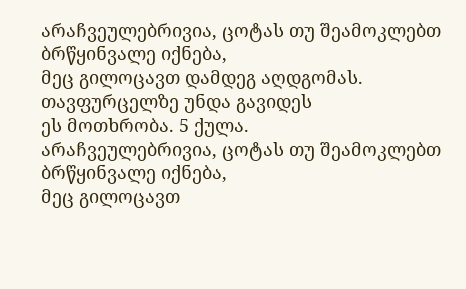არაჩვეულებრივია, ცოტას თუ შეამოკლებთ ბრწყინვალე იქნება,
მეც გილოცავთ დამდეგ აღდგომას. თავფურცელზე უნდა გავიდეს
ეს მოთხრობა. 5 ქულა.
არაჩვეულებრივია, ცოტას თუ შეამოკლებთ ბრწყინვალე იქნება,
მეც გილოცავთ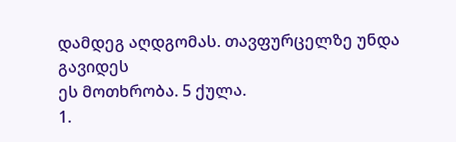დამდეგ აღდგომას. თავფურცელზე უნდა გავიდეს
ეს მოთხრობა. 5 ქულა.
1.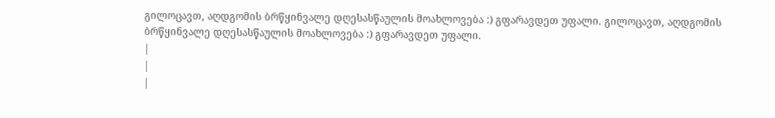გილოცავთ, აღდგომის ბრწყინვალე დღესასწაულის მოახლოვება :) გფარავდეთ უფალი. გილოცავთ, აღდგომის ბრწყინვალე დღესასწაულის მოახლოვება :) გფარავდეთ უფალი.
|
|
|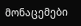მონაცემები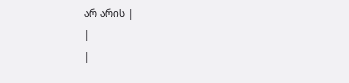არ არის |
|
|